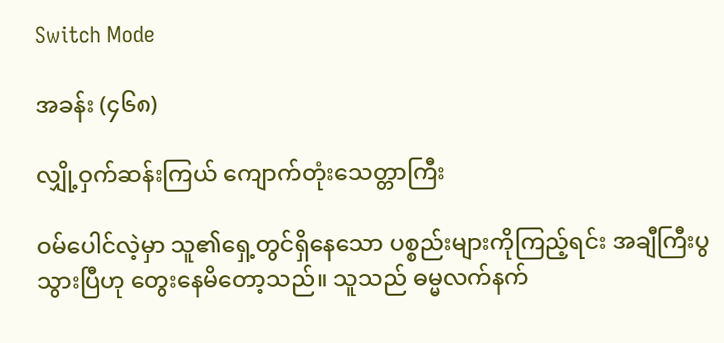Switch Mode

အခန်း (၄၆၈)

လျှို့ဝှက်ဆန်းကြယ် ကျောက်တုံးသေတ္တာကြီး

ဝမ်ပေါင်လဲ့မှာ သူ၏ရှေ့တွင်ရှိနေသော ပစ္စည်းများကိုကြည့်ရင်း အချီကြီးပွသွားပြီဟု တွေးနေမိတော့သည်။ သူသည် ဓမ္မလက်နက်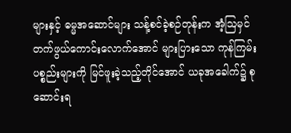များနှင့် ဓမ္မအဆောင်များ သန့်စင်ခဲ့စဉ်တုန်းက အံ့ဩမှင်တက်ဖွယ်ကောင်းလောက်အောင် များပြားသော ကုန်ကြမ်းပစ္စည်းများကို မြင်ဖူးခဲ့သည့်တိုင်အောင် ယခုအခေါက်၌ စုဆောင်းရ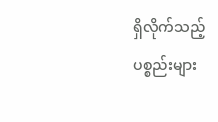ရှိလိုက်သည့် ပစ္စည်းများ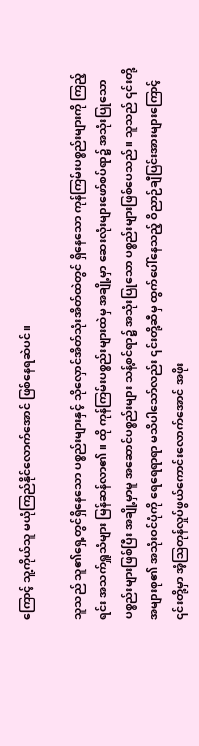ကြောင့် သူ့ကိုယ်သူ မယုံကြည်နိုင်လောက်အောင် ဖြစ်နေရဆဲပင်။

သူသည် သူ၏ရှေ့တွင်ရှိနေသော ပစ္စည်းများနှင့် သိုလှောင်အိတ်သုံးအိတ်ထဲတွင် ရှိနေသော ကုန်ကြမ်းပစ္စည်းများကို ကြည့်ရင်း အသက်ရှူသံများ မြန်ဆန်လာ၏။ ထို ကုန်ကြမ်းပစ္စည်းများထဲမှ အချို့မှာ ဆေးလုံးများဖော်စပ်ရာ‌၌ အသုံးပြုသောပစ္စည်းများဖြစ်ပြီး အချို့မှာမူ အဆောင်ပစ္စည်းများ သန့်စင်ရာ၌ အသုံးပြုသော ပစ္စည်းများဖြစ်ပေသည်။ သူသည် ၎င်းတို့အများစု၏ အသုံးဝင်ပုံကို ရေရေရာရာ မသိပါသော်လည်း ၎င်းတို့ဆီမှ ထွက်ပေါ်နေသည့် ဝိညာဉ်ချီပြင်းအားများကြောင့် ၎င်းတို့မှာ အံ့ဩတုန်လှုပ်ဖွယ်ကောင်းလောက်အောင် အဖိုး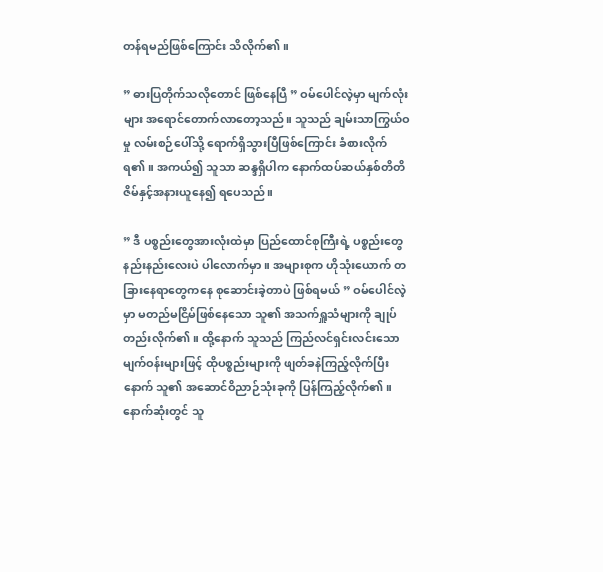တန်ရမည်ဖြစ်ကြောင်း သိလိုက်၏။

” ဓားပြတိုက်သလိုတောင် ဖြစ်နေပြီ ” ဝမ်ပေါင်လဲ့မှာ မျက်လုံးများ အရောင်တောက်လာတော့သည်။ သူသည် ချမ်းသာကြွယ်ဝမှု လမ်းစဉ်ပေါ်သို့ ရောက်ရှိသွားပြီဖြစ်ကြောင်း ခံစားလိုက်ရ၏။ အကယ်၍ သူသာ ဆန္ဒရှိပါက နောက်ထပ်ဆယ်နှစ်တိတိ ဇိမ်နှင့်အနားယူနေ၍ ရပေသည်။

” ဒီ ပစ္စည်းတွေအားလုံးထဲမှာ ပြည်ထောင်စုကြီးရဲ့ ပစ္စည်းတွေ နည်းနည်းလေးပဲ ပါလောက်မှာ။ အများစုက ဟိုသုံးယောက် တခြားနေရာတွေကနေ စုဆောင်းခဲ့တာပဲ ဖြစ်ရမယ် ” ဝမ်ပေါင်လဲ့မှာ မတည်မငြိမ်ဖြစ်နေသော သူ၏ အသက်ရှူသံများကို ချုပ်တည်းလိုက်၏။ ထို့နောက် သူသည် ကြည်လင်ရှင်းလင်းသော မျက်ဝန်းများဖြင့် ထိုပစ္စည်းများကို ဖျတ်ခနဲကြည့်လိုက်ပြီးနောက် သူ၏ အဆောင်ဝိညာ‌ဉ်သုံးခုကို ပြန်ကြည့်လိုက်၏။ နောက်ဆုံးတွင် သူ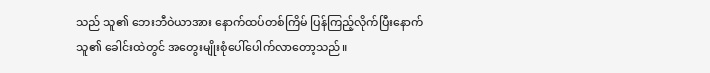သည် သူ၏ ဘေးဘီဝဲယာအား နောက်ထပ်တစ်ကြိမ် ပြန်ကြည့်လိုက်ပြီးနောက် သူ၏ ခေါင်းထဲတွင် အတွေးမျိုးစုံပေါ်ပေါက်လာတော့သည်။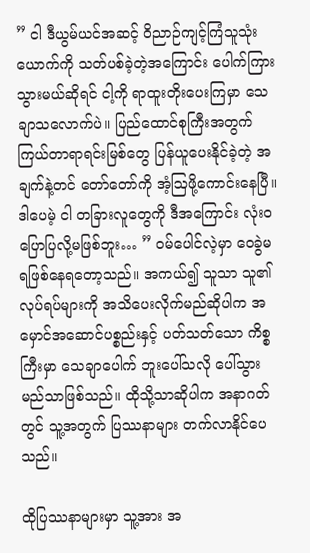” ငါ ဒီယွမ်ယင်အဆင့် ဝိညာဉ်ကျင့်ကြံသူသုံးယောက်ကို သတ်ပစ်ခဲ့တဲ့အကြောင်း ပေါက်ကြားသွားမယ်ဆိုရင် ငါ့ကို ရာထူးတိုးပေးကြမှာ သေချာသလောက်ပဲ။ ပြည်ထောင်စုကြီးအတွက် ကြယ်တာရာရင်းမြစ်တွေ ပြန်ယူပေးနိုင်ခဲ့တဲ့ အချက်နဲ့တင် တော်တော်ကို အံ့ဩဖို့ကောင်းနေပြီ။ ဒါပေမဲ့ ငါ တခြားလူတွေကို ဒီအကြောင်း လုံးဝပြောပြလို့မဖြစ်ဘူး… ” ဝမ်ပေါင်လဲ့မှာ ဝေခွဲမရဖြစ်နေရတော့သည်။ အကယ်‌၍ သူသာ သူ၏လုပ်ရပ်များကို အသိပေးလိုက်မည်ဆိုပါက အမှောင်အဆောင်ပစ္စည်းနှင့် ပတ်သတ်သော ကိစ္စကြီးမှာ သေချာပေါက် ဘူးပေါ်သလို ပေါ်သွားမည်သာဖြစ်သည်။ ထိုသို့သာဆိုပါက အနာဂတ်တွင် သူ့အတွက် ပြဿနာများ တက်လာနိုင်ပေသည်။

ထိုပြဿနာများမှာ သူ့အား အ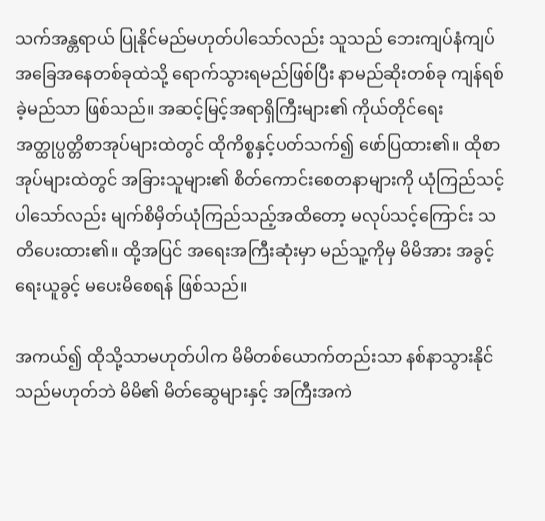သက်အန္တရာယ် ပြုနိုင်မည်မဟုတ်ပါသော်လည်း သူသည် ဘေးကျပ်နံကျပ် အခြေအနေတစ်ခုထဲသို့ ရောက်သွားရမည်ဖြစ်ပြီး နာမည်ဆိုးတစ်ခု ကျန်ရစ်ခဲ့မည်သာ ဖြစ်သည်။ အဆင့်မြင့်အရာရှိကြီးများ၏ ကိုယ်တိုင်ရေး အတ္ထုပ္ပတ္တိစာအုပ်များထဲတွင် ထိုကိစ္စနှင့်ပတ်သက်၍ ဖော်ပြထား၏။ ထိုစာအုပ်များထဲတွင် အခြားသူများ၏ စိတ်ကောင်းစေတနာများကို ယုံကြည်သင့်ပါသော်လည်း မျက်စိမှိတ်ယုံကြည်သည့်အထိတော့ မလုပ်သင့်ကြောင်း သတိပေးထား၏။ ထို့အပြင် အရေးအကြီးဆုံးမှာ မည်သူ့ကိုမှ မိမိအား အခွင့်ရေးယူခွင့် မပေးမိစေရန် ဖြစ်သည်။

အကယ်၍ ထိုသို့သာမဟုတ်ပါက မိမိတစ်ယောက်တည်းသာ နစ်နာသွားနိုင်သည်မဟုတ်ဘဲ မိမိ၏ မိတ်ဆွေများနှင့် အကြီးအကဲ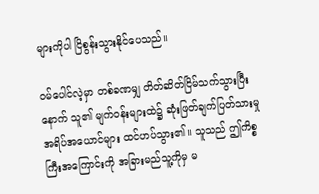များကိုပါ ငြိစွန်းသွားနိုင်ပေသည်။

ဝမ်ပေါင်လဲ့မှာ တစ်ခဏမျှ တိတ်ဆိတ်ငြိမ်သက်သွားပြီးနောက် သူ၏ မျက်ဝန်းများထဲ၌ ဆုံးဖြတ်ချက်ပြတ်သားမှု အရိပ်အယောင်များ ထင်ဟပ်သွား၏။ သူသည် ဤကိစ္စကြီးအကြောင်းကို အခြားမည်သူ့ကိုမှ မ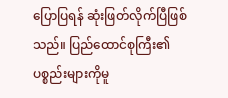ပြောပြရန် ဆုံးဖြတ်လိုက်ပြီဖြစ်သည်။ ပြည်ထောင်စုကြီး၏ ပစ္စည်းများကိုမူ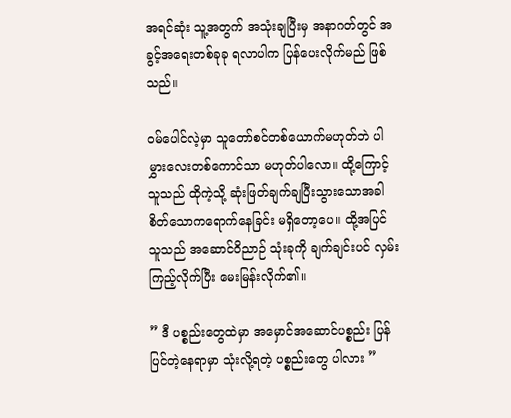အရင်ဆုံး သူ့အတွက် အသုံးချပြီးမှ အနာဂတ်တွင် အခွင့်အရေးတစ်ခုခု ရလာပါက ပြန်ပေးလိုက်မည် ဖြစ်သည်။

ဝမ်ပေါင်လဲ့မှာ သူတော်စင်တစ်ယောက်မဟုတ်ဘဲ ပါမွှားလေးတစ်ကောင်သာ မဟုတ်ပါလော။ ထို့ကြောင့် သူသည် ထိုကဲ့သို့ ဆုံးဖြတ်ချက်ချပြီးသွားသောအခါ စိတ်သောကရောက်နေခြင်း မရှိတော့ပေ။ ထို့အပြင် သူသည် အဆောင်ဝိညာဉ် သုံးခုကို ချက်ချင်းပင် လှမ်းကြည့်လိုက်ပြီး မေးမြန်းလိုက်၏။

” ဒီ ပစ္စည်းတွေထဲမှာ အမှောင်အဆောင်ပစ္စည်း ပြန်ပြင်တဲ့နေရာမှာ သုံးလို့ရတဲ့ ပစ္စည်းတွေ ပါလား ”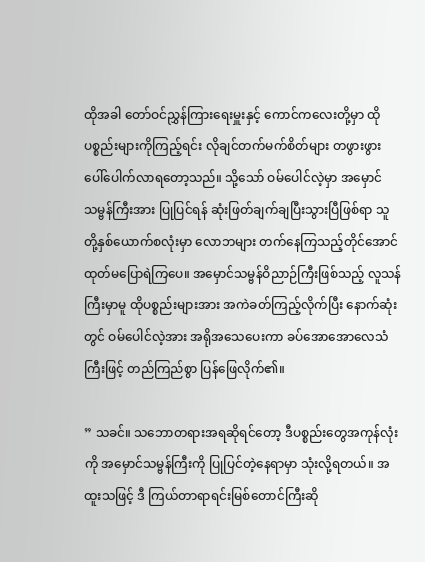ထိုအခါ တော်ဝင်ညွှန်ကြားရေးမှူးနှင့် ကောင်ကလေးတို့မှာ ထိုပစ္စည်းများကိုကြည့်ရင်း လိုချင်တက်မက်စိတ်များ တဖွားဖွား ပေါ်ပေါက်လာရတော့သည်။ သို့သော် ဝမ်ပေါင်လဲ့မှာ အမှောင်သမ္ဗန်ကြီးအား ပြုပြင်ရန် ဆုံးဖြတ်ချက်ချပြီးသွားပြီဖြစ်ရာ သူတို့နှစ်ယောက်စလုံးမှာ လောဘများ တက်နေကြသည့်တိုင်အောင် ထုတ်မပြောရဲကြပေ။ အမှောင်သမ္ဗန်ဝိညာဉ်ကြီးဖြစ်သည့် လူသန်ကြီးမှာမူ ထိုပစ္စည်းများအား အကဲခတ်ကြည့်လိုက်ပြီး နောက်ဆုံးတွင် ဝမ်ပေါင်လဲ့အား အရိုအသေပေးကာ ခပ်အောအောလေသံကြီးဖြင့် တည်ကြည်စွာ ပြန်ဖြေလိုက်၏။

” သခင်။ သဘောတရားအရဆိုရင်တော့ ဒီပစ္စည်းတွေအကုန်လုံးကို အမှောင်သမ္ဗန်ကြီးကို ပြုပြင်တဲ့နေရာမှာ သုံးလို့ရတယ်။ အထူးသဖြင့် ဒီ ကြယ်တာရာရင်းမြစ်တောင်ကြီးဆို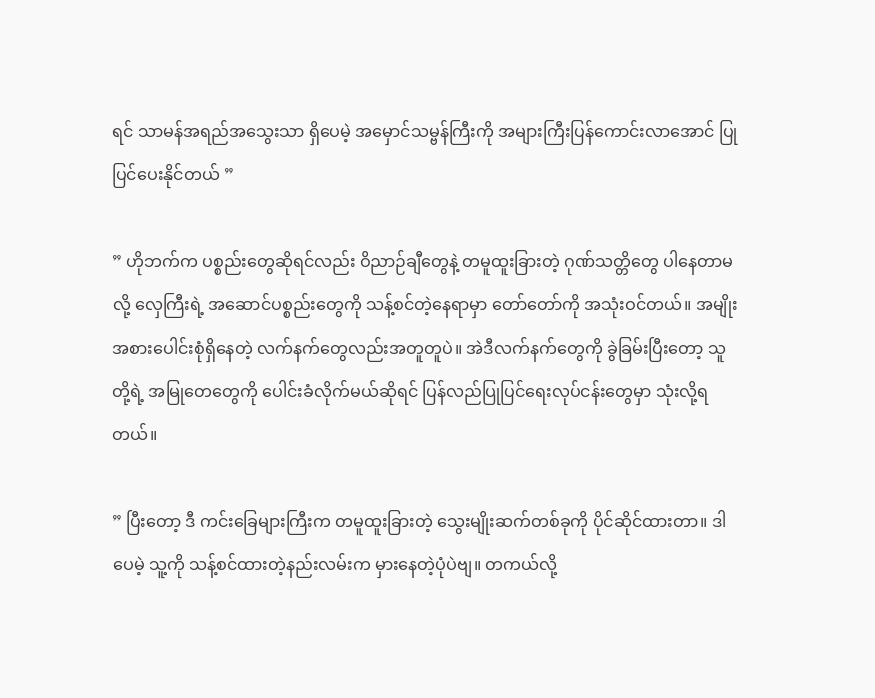ရင် သာမန်အရည်အသွေးသာ ရှိပေမဲ့ အမှောင်သမ္ဗန်ကြီးကို အများကြီးပြန်ကောင်းလာအောင် ပြုပြင်ပေးနိုင်တယ် ”

” ဟိုဘက်က ပစ္စည်းတွေဆိုရင်လည်း ဝိညာဉ်ချီတွေနဲ့ တမူထူးခြားတဲ့ ဂုဏ်သတ္တိတွေ ပါနေတာမလို့ လှေကြီးရဲ့ အဆောင်ပစ္စည်းတွေကို သန့်စင်တဲ့နေရာမှာ တော်တော်ကို အသုံးဝင်တယ်။ အမျိုးအစားပေါင်းစုံရှိနေတဲ့ လက်နက်တွေလည်းအတူတူပဲ။ အဲဒီလက်နက်တွေကို ခွဲခြမ်းပြီးတော့ သူတို့ရဲ့ အမြုတေတွေကို ပေါင်းခံလိုက်မယ်ဆိုရင် ပြန်လည်ပြုပြင်ရေးလုပ်ငန်းတွေမှာ သုံးလို့ရတယ်။

” ပြီးတော့ ဒီ ကင်းခြေများကြီးက တမူထူးခြားတဲ့ သွေးမျိုးဆက်တစ်ခုကို ပိုင်ဆိုင်ထားတာ။ ဒါပေမဲ့ သူ့ကို သန့်စင်ထားတဲ့နည်းလမ်းက မှားနေတဲ့ပုံပဲဗျ။ တကယ်လို့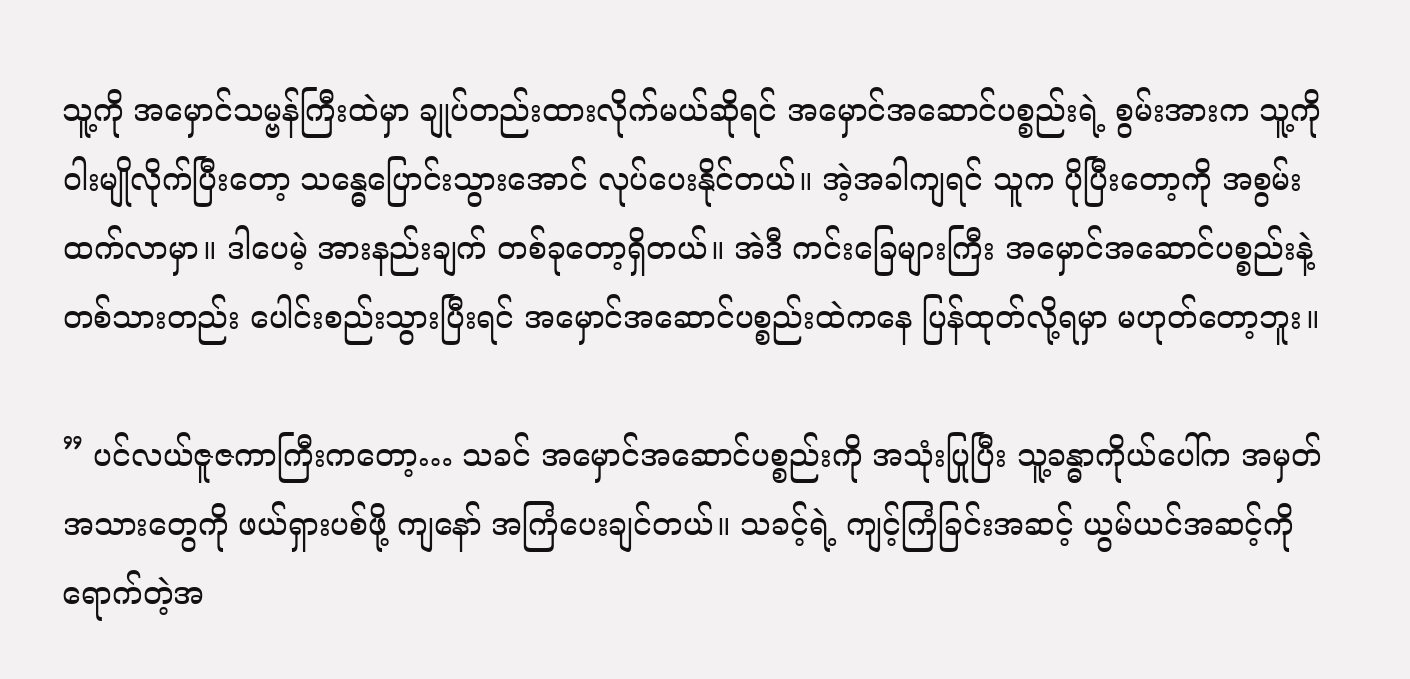သူ့ကို အမှောင်သမ္ဗန်ကြီးထဲမှာ ချုပ်တည်းထားလိုက်မယ်ဆိုရင် အမှောင်အဆောင်ပစ္စည်းရဲ့ စွမ်းအားက သူ့ကို ဝါးမျိုလိုက်ပြီးတော့ သန္ဓေပြောင်းသွားအောင် လုပ်ပေးနိုင်တယ်။ အဲ့အခါကျရင် သူက ပိုပြီးတော့ကို အစွမ်းထက်လာမှာ။ ဒါပေမဲ့ အားနည်းချက် တစ်ခုတော့ရှိတယ်။ အဲဒီ ကင်းခြေများကြီး အမှောင်အဆောင်ပစ္စည်းနဲ့ တစ်သားတည်း ပေါင်းစည်းသွားပြီးရင် အမှောင်အဆောင်ပစ္စည်းထဲကနေ ပြန်ထုတ်လို့ရမှာ မဟုတ်တော့ဘူး။

” ပင်လယ်ဇူဇကာကြီးကတော့… သခင် အမှောင်အဆောင်ပစ္စည်းကို အသုံးပြုပြီး သူ့ခန္ဓာကိုယ်ပေါ်က အမှတ်အသားတွေကို ဖယ်ရှားပစ်ဖို့ ကျနော် အကြံပေးချင်တယ်။ သခင့်ရဲ့ ကျင့်ကြံခြင်းအဆင့် ယွမ်ယင်အဆင့်ကို ရောက်တဲ့အ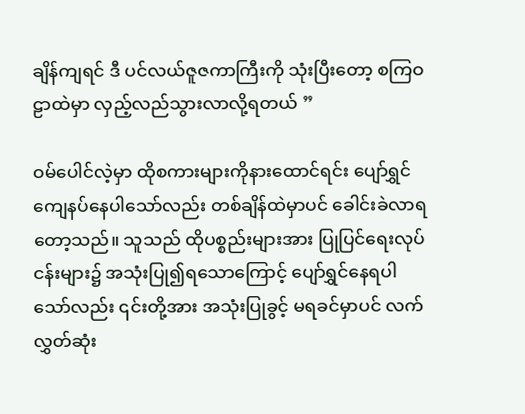ချိန်ကျရင် ဒီ ပင်လယ်ဇူဇကာကြီးကို သုံးပြီးတော့ စကြဝဠာထဲမှာ လှည့်လည်သွားလာလို့ရတယ် ”

ဝမ်ပေါင်လဲ့မှာ ထိုစကားများကိုနားထောင်ရင်း ပျော်ရွှင်ကျေနပ်နေပါသော်လည်း တစ်ချိန်ထဲမှာပင် ခေါင်းခဲလာရတော့သည်။ သူသည် ထိုပစ္စည်းများအား ပြုပြင်ရေးလုပ်ငန်းများ၌ အသုံးပြု၍ရသောကြောင့် ပျော်ရွှင်နေရပါသော်လည်း ၎င်းတို့အား အသုံးပြုခွင့် မရခင်မှာပင် လက်လွှတ်ဆုံး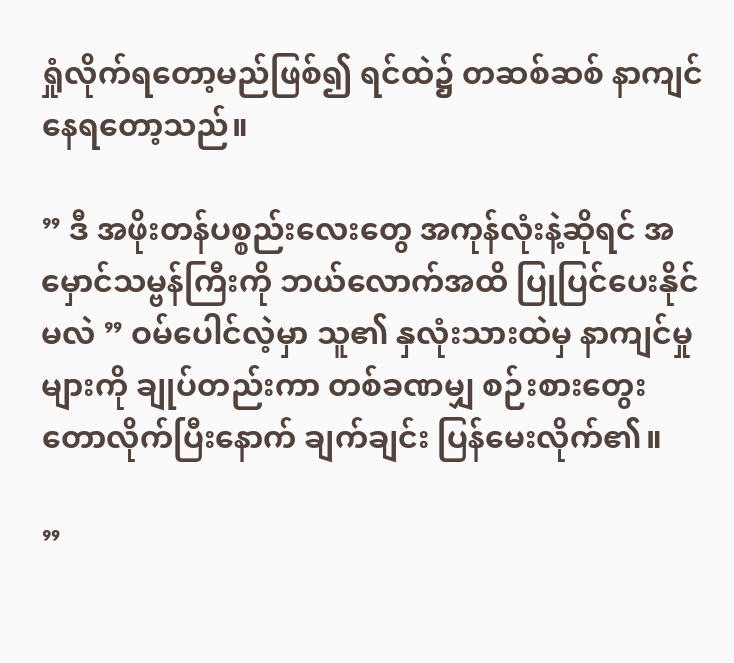ရှုံလိုက်ရတော့မည်ဖြစ်၍ ရင်ထဲ၌ တဆစ်ဆစ် နာကျင်နေရတော့သည်။

” ဒီ အဖိုးတန်ပစ္စည်းလေးတွေ အကုန်လုံးနဲ့ဆိုရင် အမှောင်သမ္ဗန်ကြီးကို ဘယ်လောက်အထိ ပြုပြင်ပေးနိုင်မလဲ ” ဝမ်ပေါင်လဲ့မှာ သူ၏ နှလုံးသားထဲမှ နာကျင်မှုများကို ချုပ်တည်းကာ တစ်ခဏမျှ စဉ်းစားတွေးတောလိုက်ပြီးနောက် ချက်ချင်း ပြန်မေးလိုက်၏။

”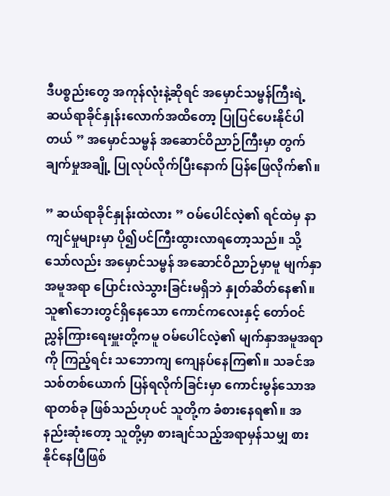ဒီပစ္စည်းတွေ အကုန်လုံးနဲ့ဆိုရင် အမှောင်သမ္ဗန်ကြီးရဲ့ ဆယ်ရာခိုင်နှုန်းလောက်အထိတော့ ပြုပြင်ပေးနိုင်ပါတယ် ” အမှောင်သမ္ဗန် အဆောင်ဝိညာဉ်ကြီးမှာ တွက်ချက်မှုအချို့ ပြုလုပ်လိုက်ပြီးနောက် ပြန်ဖြေလိုက်၏။

” ဆယ်ရာခိုင်နှုန်းထဲလား ” ဝမ်ပေါင်လဲ့၏ ရင်ထဲမှ နာကျင်မှုများမှာ ပို၍ပင်ကြီးထွားလာရတော့သည်။ သို့သော်လည်း အမှောင်သမ္ဗန် အဆောင်ဝိညာဉ်မှာမူ မျက်နှာအမူအရာ ပြောင်းလဲသွားခြင်းမရှိဘဲ နှုတ်ဆိတ်နေ၏။ သူ၏ဘေးတွင်ရှိနေသော ကောင်ကလေးနှင့် တော်ဝင်ညွှန်ကြားရေးမှူးတို့ကမူ ဝမ်ပေါင်လဲ့၏ မျက်နှာအမူအရာကို ကြည့်ရင်း သဘောကျ ကျေနပ်နေကြ၏။ သခင်အသစ်တစ်ယောက် ပြန်ရလိုက်ခြင်းမှာ ကောင်းမွန်သောအရာတစ်ခု ဖြစ်သည်ဟုပင် သူတို့က ခံစားနေရ၏။ အနည်းဆုံးတော့ သူတို့မှာ စားချင်သည့်အရာမှန်သမျှ စားနိုင်နေပြီဖြစ်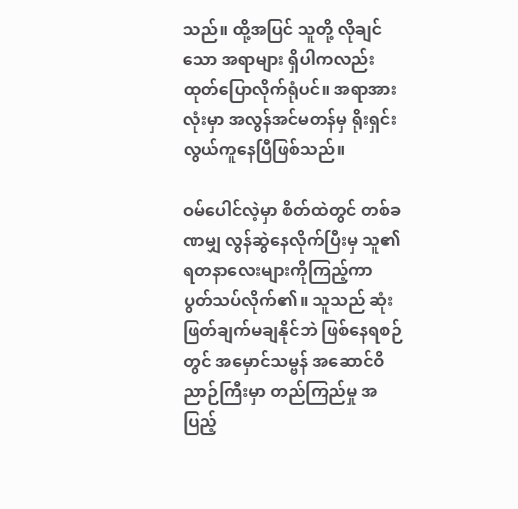သည်။ ထို့အပြင် သူတို့ လိုချင်သော အရာများ ရှိပါကလည်း ထုတ်ပြောလိုက်ရုံပင်။ အရာအားလုံးမှာ အလွန်အင်မတန်မှ ရိုးရှင်းလွယ်ကူနေပြီဖြစ်သည်။

ဝမ်ပေါင်လဲ့မှာ စိတ်ထဲတွင် တစ်ခဏမျှ လွန်ဆွဲနေလိုက်ပြီးမှ သူ၏ ရတနာလေးများကိုကြည့်ကာ ပွတ်သပ်လိုက်၏။ သူသည် ဆုံးဖြတ်ချက်မချနိုင်ဘဲ ဖြစ်နေရစဉ်တွင် အမှောင်သမ္ဗန် အဆောင်ဝိညာဉ်ကြီးမှာ တည်ကြည်မှု အပြည့်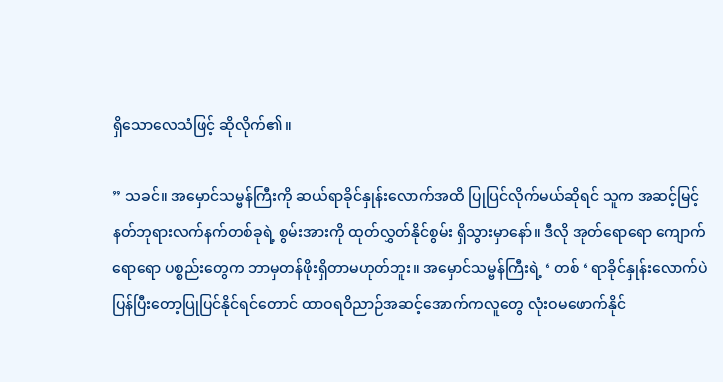ရှိသောလေသံဖြင့် ဆိုလိုက်၏။

” သခင်။ အမှောင်သမ္ဗန်ကြီးကို ဆယ်ရာခိုင်နှုန်းလောက်အထိ ပြုပြင်လိုက်မယ်ဆိုရင် သူက အဆင့်မြင့်နတ်ဘုရားလက်နက်တစ်ခုရဲ့ စွမ်းအားကို ထုတ်လွှတ်နိုင်စွမ်း ရှိသွားမှာနော်။ ဒီလို အုတ်ရောရော ကျောက်ရောရော ပစ္စည်းတွေက ဘာမှတန်ဖိုးရှိတာမဟုတ်ဘူး။ အမှောင်သမ္ဗန်ကြီးရဲ့ ‘ တစ် ‘ ရာခိုင်နှုန်းလောက်ပဲ ပြန်ပြီးတော့ပြုပြင်နိုင်ရင်တောင် ထာဝရဝိညာဉ်အဆင့်အောက်ကလူတွေ လုံးဝမဖောက်နိုင်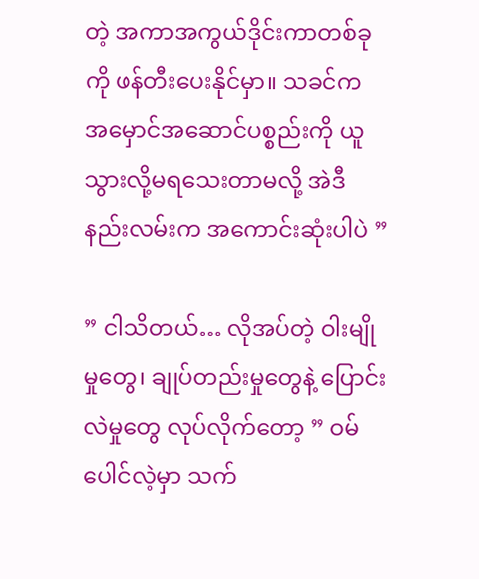တဲ့ အကာအကွယ်ဒိုင်းကာတစ်ခုကို ဖန်တီးပေးနိုင်မှာ။ သခင်က အမှောင်အဆောင်ပစ္စည်းကို ယူသွားလို့မရသေးတာမလို့ အဲဒီနည်းလမ်းက အကောင်းဆုံးပါပဲ ”

” ငါသိတယ်… လိုအပ်တဲ့ ဝါးမျိုမှုတွေ၊ ချုပ်တည်းမှုတွေနဲ့ ပြောင်းလဲမှုတွေ လုပ်လိုက်တော့ ” ဝမ်ပေါင်လဲ့မှာ သက်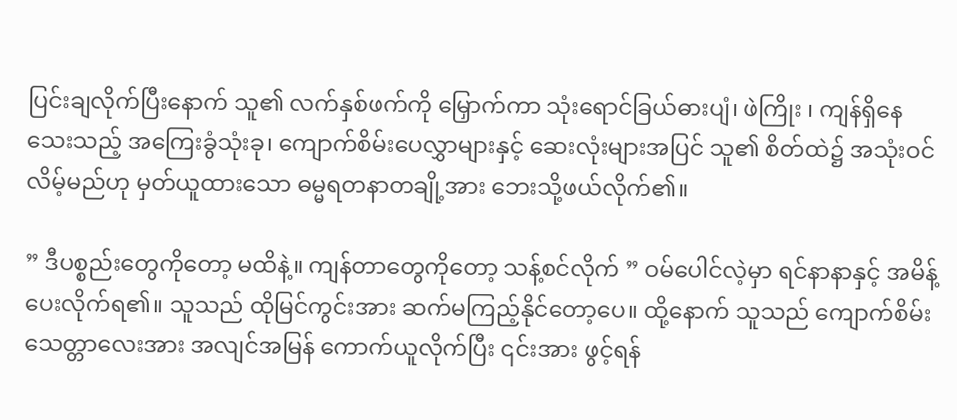ပြင်းချလိုက်ပြီးနောက် သူ၏ လက်နှစ်ဖက်ကို‌ ‌မြှောက်ကာ သုံးရောင်ခြယ်ဓားပျံ၊ ‌ဖဲကြိုး ၊ ကျန်ရှိနေသေးသည့် အကြေးခွံသုံးခု၊ ကျောက်စိမ်းပေလွှာများနှင့် ဆေးလုံးများအပြင် သူ၏ စိတ်ထဲ၌ အသုံးဝင်လိမ့်မည်ဟု မှတ်ယူထားသော ဓမ္မရတနာတချို့အား ဘေးသို့ဖယ်လိုက်၏။

” ဒီပစ္စည်းတွေကိုတော့ မထိနဲ့။ ကျန်တာတွေကိုတော့ သန့်စင်လိုက် ” ဝမ်ပေါင်လဲ့မှာ ရင်နာနာနှင့် အမိန့်ပေးလိုက်ရ၏။ သူသည် ထိုမြင်ကွင်းအား ဆက်မကြည့်နိုင်တော့ပေ။ ထို့နောက် သူသည် ကျောက်စိမ်းသေတ္တာလေးအား အလျင်အမြန် ကောက်ယူလိုက်ပြီး ၎င်းအား ဖွင့်ရန်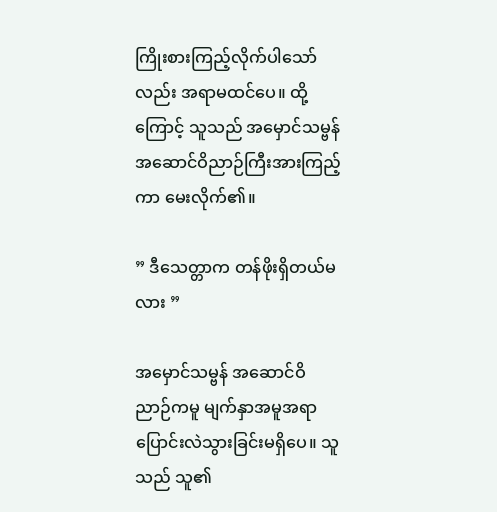ကြိုးစားကြည့်လိုက်ပါသော်လည်း အရာမထင်ပေ။ ထို့ကြောင့် သူသည် အမှောင်သမ္ဗန် အဆောင်ဝိညာဉ်ကြီးအားကြည့်ကာ မေးလိုက်၏။

” ဒီသေတ္တာက တန်ဖိုးရှိတယ်မလား ”

အမှောင်သမ္ဗန် အဆောင်ဝိညာဉ်ကမူ မျက်နှာအမူအရာ ပြောင်းလဲသွားခြင်းမရှိပေ။ သူသည် သူ၏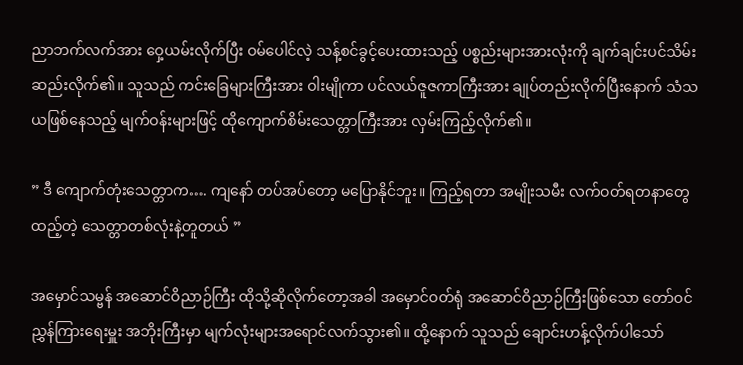ညာဘက်လက်အား ဝှေ့ယမ်းလိုက်ပြီး ဝမ်ပေါင်လဲ့ သန့်စင်ခွင့်ပေးထားသည့် ပစ္စည်းများအားလုံးကို ချက်ချင်းပင်သိမ်းဆည်းလိုက်၏။ သူသည် ကင်းခြေများကြီးအား ဝါးမျိုကာ ပင်လယ်ဇူဇကာကြီးအား ချုပ်တည်းလိုက်ပြီးနောက် သံသယဖြစ်နေသည့် မျက်ဝန်းများဖြင့် ထိုကျောက်စိမ်းသေတ္တာကြီးအား လှမ်းကြည့်လိုက်၏။

” ဒီ ကျောက်တုံးသေတ္တာက…. ကျနော် တပ်အပ်တော့ မပြောနိုင်ဘူး။ ကြည့်ရတာ အမျိုးသမီး လက်ဝတ်ရတနာတွေထည့်တဲ့ သေတ္တာတစ်လုံးနဲ့တူတယ် ”

အမှောင်သမ္ဗန် အဆောင်ဝိညာဉ်ကြီး ထိုသို့ဆိုလိုက်တော့အခါ အမှောင်ဝတ်ရုံ အဆောင်ဝိညာဉ်ကြီးဖြစ်သော တော်ဝင်ညွှန်ကြားရေးမှူး အဘိုးကြီးမှာ မျက်လုံးများအရောင်လက်သွား၏။ ထို့နောက် သူသည် ချောင်းဟန့်လိုက်ပါသော်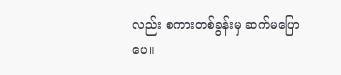လည်း စကားတစ်ခွန်းမှ ဆက်မပြောပေ။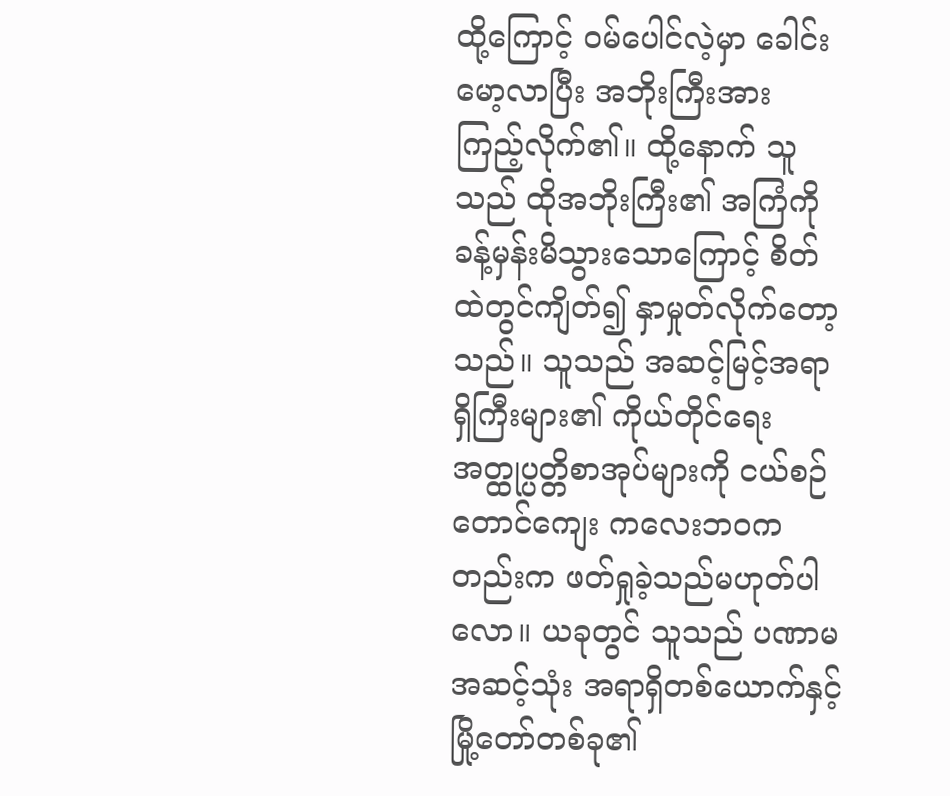ထို့ကြောင့် ဝမ်ပေါင်လဲ့မှာ ခေါင်းမော့လာပြီး အဘိုးကြီးအား ကြည့်လိုက်၏။ ထို့နောက် သူသည် ထိုအဘိုးကြီး၏ အကြံကို ခန့်မှန်းမိသွားသောကြောင့် စိတ်ထဲတွင်ကျိတ်၍ နှာမှုတ်လိုက်တော့သည်။ သူသည် အဆင့်မြင့်အရာရှိကြီးများ၏ ကိုယ်တိုင်ရေး အတ္ထုပ္ပတ္တိစာအုပ်များကို ငယ်စဉ်တောင်ကျေး ကလေးဘဝကတည်းက ဖတ်ရှုခဲ့သည်မဟုတ်ပါလော။ ယခုတွင် သူသည် ပဏာမအဆင့်သုံး အရာရှိတစ်ယောက်နှင့် မြို့တော်တစ်ခု၏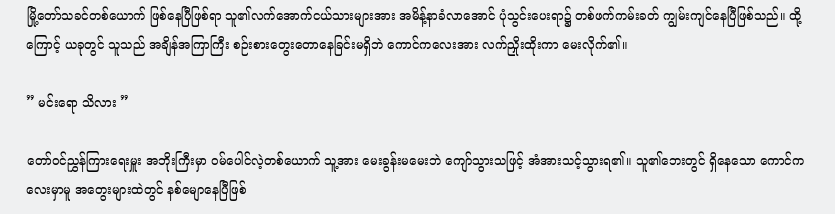မြို့တော်သခင်တစ်ယောက် ဖြစ်နေပြီဖြစ်ရာ သူ၏လက်အောက်ငယ်သားများအား အမိန့်နာခံလာအောင် ပုံသွင်းပေးရာ၌ တစ်ဖက်ကမ်းခတ် ကျွမ်းကျင်နေပြီဖြစ်သည်။ ထို့ကြောင့် ယခုတွင် သူသည် အချိန်အကြာကြီး စဉ်းစားတွေးတောနေခြင်းမရှိဘဲ ကောင်ကလေးအား လက်ညှိုးထိုးကာ မေးလိုက်၏။

” မင်းရော သိလား ”

တော်ဝင်ညွှန်ကြားရေးမှူး အဘိုးကြီးမှာ ဝမ်ပေါင်လဲ့တစ်ယောက် သူ့အား မေးခွန်းမမေးဘဲ ကျော်သွားသဖြင့် အံအားသင့်သွားရ၏။ သူ၏‌ဘေးတွင် ရှိနေသော ကောင်ကလေးမှာမူ အတွေးများထဲတွင် နစ်မျောနေပြီဖြစ်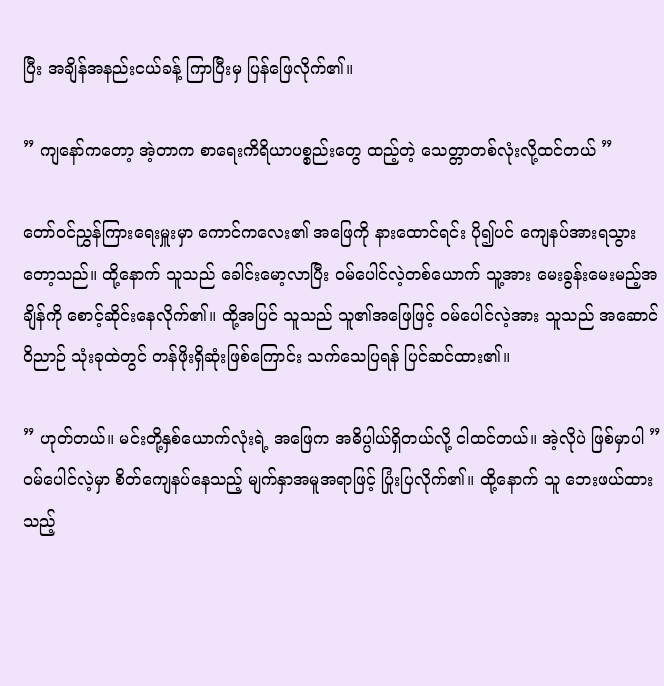ပြီး အချိန်အနည်းငယ်ခန့် ကြာပြီးမှ ပြန်ဖြေလိုက်၏။

” ကျနော်ကတော့ အဲ့တာက စာရေးကိရိယာပစ္စည်းတွေ ထည့်တဲ့ သေတ္တာတစ်လုံးလို့ထင်တယ် ”

တော်ဝင်ညွှန်ကြားရေးမှူးမှာ ကောင်ကလေး၏ အဖြေကို နားထောင်ရင်း ပို၍ပင် ကျေနပ်အားရသွားတော့သည်။ ထို့နောက် သူသည် ခေါင်းမော့လာပြီး ဝမ်ပေါင်လဲ့တစ်ယောက် သူ့အား မေးခွန်းမေးမည့်အချိန်ကို စောင့်ဆိုင်းနေလိုက်၏။ ထို့အပြင် သူသည် သူ၏အဖြေဖြင့် ဝမ်ပေါင်လဲ့အား သူသည် အဆောင်ဝိညာဉ် သုံးခုထဲတွင် တန်ဖိုးရှိဆုံးဖြစ်ကြောင်း သက်သေပြရန် ပြင်ဆင်ထား၏။

” ဟုတ်တယ်။ မင်းတို့နှစ်ယောက်လုံးရဲ့ အဖြေက အဓိပ္ပါယ်ရှိတယ်လို့ ငါထင်တယ်။ အဲ့လိုပဲ ဖြစ်မှာပါ ” ဝမ်ပေါင်လဲ့မှာ စိတ်ကျေနပ်နေသည့် မျက်နှာအမူအရာဖြင့် ပြုံးပြလိုက်၏။ ထို့နောက် သူ ဘေးဖယ်ထားသည့်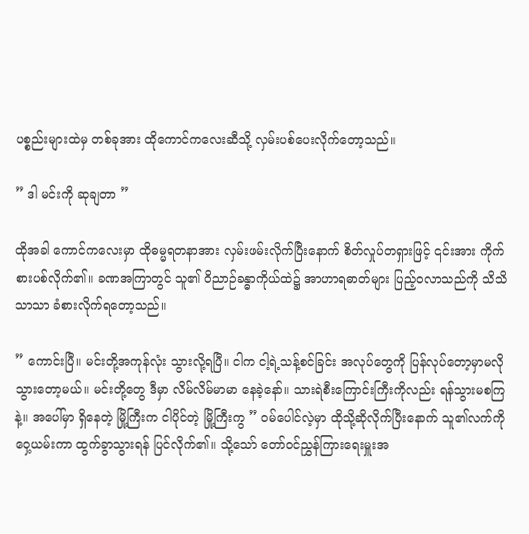ပစ္စည်းများထဲမှ တစ်ခုအား ထိုကောင်ကလေးဆီသို့ လှမ်းပစ်ပေးလိုက်တော့သည်။

” ဒါ မင်းကို ဆုချတာ ”

ထိုအခါ ကောင်ကလေးမှာ ထိုဓမ္မရတနာအား လှမ်းဖမ်းလိုက်ပြီးနောက် စိတ်လှုပ်တရှားဖြင့် ၎င်းအား ကိုက်စားပစ်လိုက်၏။ ခဏအကြာတွင် သူ၏ ဝိညာဉ်ခန္ဓာကိုယ်ထဲ၌ အာဟာရဓာတ်များ ပြည့်ဝလာသည်ကို သိသိသာသာ ခံစားလိုက်ရတော့သည်။

” ကောင်းပြီ။ မင်းတို့အကုန်လုံး သွားလို့ရပြီ။ ငါက ငါ့ရဲ့သန့်စင်ခြင်း အလုပ်တွေကို ပြန်လုပ်တော့မှာမလို သွားတော့မယ်။ မင်းတို့တွေ ဒီမှာ လိမ်လိမ်မာမာ နေခဲ့နော်။ သားရဲစီးကြောင်းကြီးကိုလည်း ရန်သွားမစကြနဲ့။ အပေါ်မှာ ရှိနေတဲ့ မြို့ကြီးက ငါပိုင်တဲ့ မြို့ကြီးကွ ” ဝမ်ပေါင်လဲ့မှာ ထိုသို့ဆိုလိုက်ပြီးနောက် သူ၏လက်ကိုဝှေ့ယမ်းကာ ထွက်ခွာသွားရန် ပြင်လိုက်၏။ သို့သော် တော်ဝင်ညွှန်ကြားရေးမှူးအ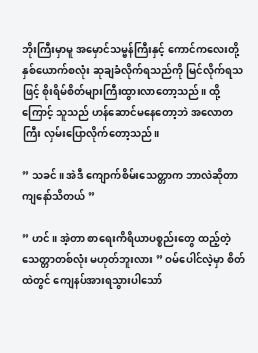ဘိုးကြီးမှာမူ အမှောင်သမ္ဗန်ကြီးနှင့် ကောင်ကလေးတို့နှစ်ယောက်စလုံး ဆုချခံလိုက်ရသည်ကို မြင်လိုက်ရသဖြင့် စိုးရိမ်စိတ်များကြီးထွားလာတော့သည်။ ထို့ကြောင့် သူသည် ဟန်ဆောင်မနေတော့ဘဲ အလောတကြီး လှမ်းပြောလိုက်တော့သည်။

” သခင်။ အဲဒီ ကျောက်စိမ်းသေတ္တာက ဘာလဲဆိုတာ ကျနော်သိတယ် ”

” ဟင်။ အဲ့တာ စာရေးကိရိယာပစ္စည်းတွေ ထည့်တဲ့ သေတ္တာတစ်လုံး မဟုတ်ဘူးလား ” ဝမ်ပေါင်လဲ့မှာ စိတ်ထဲတွင် ကျေနပ်အားရသွားပါသော်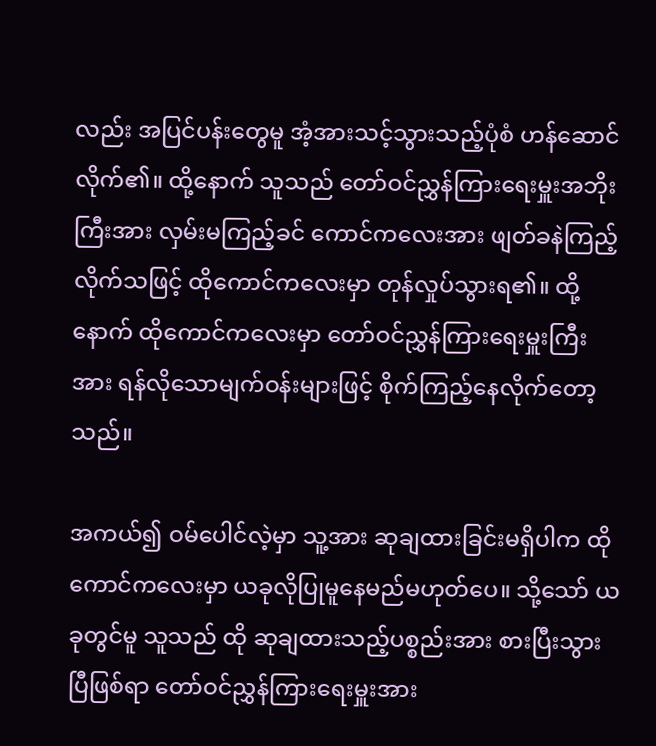လည်း အပြင်ပန်းတွေမူ အံ့အားသင့်သွားသည့်ပုံစံ ဟန်ဆောင်လိုက်၏။ ထို့နောက် သူသည် တော်ဝင်ညွှန်ကြားရေးမှူးအဘိုးကြီးအား လှမ်းမကြည့်ခင် ကောင်ကလေးအား ဖျတ်ခနဲကြည့်လိုက်သဖြင့် ထိုကောင်ကလေးမှာ တုန်လှုပ်သွားရ၏။ ထို့နောက် ထိုကောင်ကလေးမှာ တော်ဝင်ညွှန်ကြားရေးမှူးကြီးအား ရန်လိုသောမျက်ဝန်းများဖြင့် စိုက်ကြည့်နေလိုက်တော့သည်။

အကယ်၍ ဝမ်ပေါင်လဲ့မှာ သူ့အား ဆုချထားခြင်းမရှိပါက ထိုကောင်ကလေးမှာ ယခုလိုပြုမူနေမည်မဟုတ်ပေ။ သို့သော် ယခုတွင်မူ သူသည် ထို ဆုချထားသည့်ပစ္စည်းအား စားပြီးသွားပြီဖြစ်ရာ တော်ဝင်ညွှန်ကြားရေးမှူးအား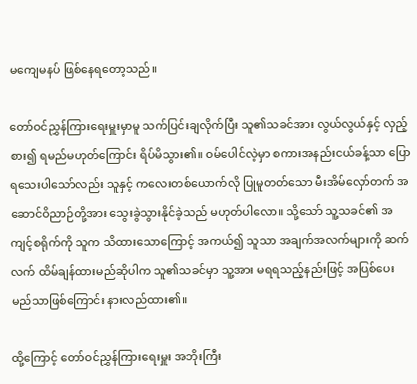မကျေမနပ် ဖြစ်နေရတော့သည်။

တော်ဝင်ညွှန်ကြားရေးမှူးမှာမူ သက်ပြင်းချလိုက်ပြီး သူ၏သခင်အား လွယ်လွယ်နှင့် လှည့်စား၍ ရမည်မဟုတ်ကြောင်း ရိပ်မိသွား၏။ ဝမ်ပေါင်လဲ့မှာ စကားအနည်းငယ်ခန့်သာ ပြောရသေးပါသော်လည်း သူနှင့် ကလေးတစ်ယောက်လို ပြုမူတတ်သော မီးအိမ်လှော်တက် အဆောင်ဝိညာဉ်တို့အား သွေးခွဲသွားနိုင်ခဲ့သည် မဟုတ်ပါလော။ သို့သော် သူ့သခင်၏ အကျင့်စရိုက်ကို သူက သိထားသောကြောင့် အကယ်၍ သူသာ အချက်အလက်များကို ဆက်လက် ထိမ်ချန်ထားမည်ဆိုပါက သူ၏သခင်မှာ သူ့အား မရရသည့်နည်းဖြင့် အပြစ်ပေးမည်သာဖြစ်ကြောင်း နားလည်ထား၏။

ထို့ကြောင့် တော်ဝင်ညွှန်ကြားရေးမှူး အဘိုးကြီး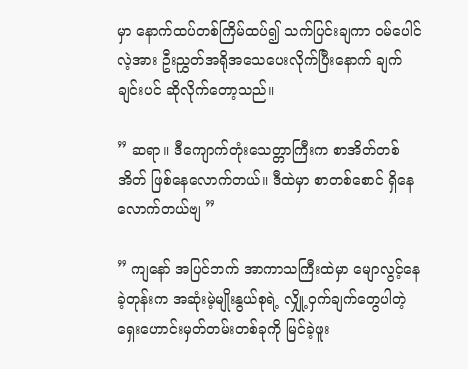မှာ နောက်ထပ်တစ်ကြိမ်ထပ်၍ သက်ပြင်းချကာ ဝမ်ပေါင်လဲ့အား ဦးညွှတ်အရိုအသေပေးလိုက်ပြီးနောက် ချက်ချင်းပင် ဆိုလိုက်တော့သည်။

” ဆရာ။ ဒီကျောက်တုံးသေတ္တာကြီးက စာအိတ်တစ်အိတ် ဖြစ်နေလောက်တယ်။ ဒီထဲမှာ စာတစ်စောင် ရှိနေလောက်တယ်ဗျ ”

” ကျနော် အပြင်ဘက် အာကာသကြီးထဲမှာ မျောလွင့်နေခဲ့တုန်းက အဆုံးမဲ့မျိုးနွယ်စုရဲ့ လျှို့ဝှက်ချက်တွေပါတဲ့ ရှေးဟောင်းမှတ်တမ်းတစ်ခုကို မြင်ခဲ့ဖူး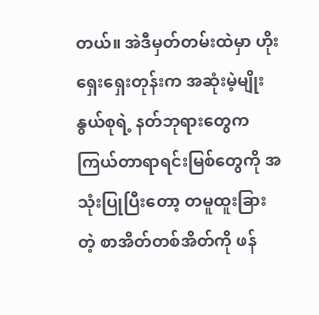တယ်။ အဲဒီမှတ်တမ်းထဲမှာ ဟိုးရှေးရှေးတုန်းက အဆုံးမဲ့မျိုးနွယ်စုရဲ့ နတ်ဘုရားတွေက ကြယ်တာရာရင်းမြစ်တွေကို အသုံးပြုပြီးတော့ တမူထူးခြားတဲ့ စာအိတ်တစ်အိတ်ကို ဖန်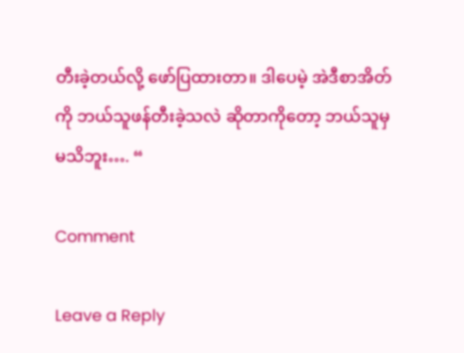တီးခဲ့တယ်လို့ ဖော်ပြထားတာ။ ဒါပေမဲ့ အဲဒီစာအိတ်ကို ဘယ်သူဖန်တီးခဲ့သလဲ ဆိုတာကိုတော့ ဘယ်သူမှ မသိဘူး…. “

Comment

Leave a Reply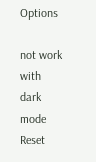Options

not work with dark mode
Reset